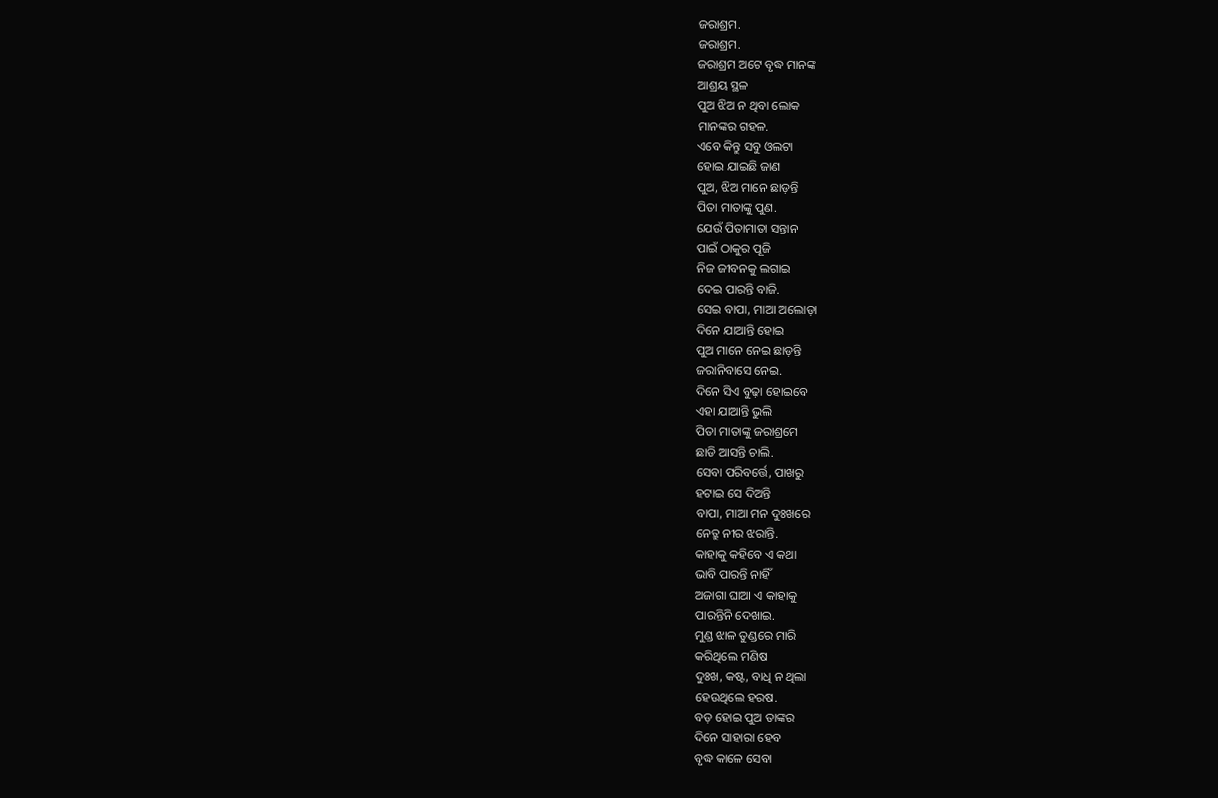ଜରାଶ୍ରମ.
ଜରାଶ୍ରମ.
ଜରାଶ୍ରମ ଅଟେ ବୃଦ୍ଧ ମାନଙ୍କ
ଆଶ୍ରୟ ସ୍ଥଳ
ପୁଅ ଝିଅ ନ ଥିବା ଲୋକ
ମାନଙ୍କର ଗହଳ.
ଏବେ କିନ୍ତୁ ସବୁ ଓଲଟା
ହୋଇ ଯାଇଛି ଜାଣ
ପୁଅ, ଝିଅ ମାନେ ଛାଡ଼ନ୍ତି
ପିତା ମାତାଙ୍କୁ ପୁଣ.
ଯେଉଁ ପିତାମାତା ସନ୍ତାନ
ପାଇଁ ଠାକୁର ପୂଜି
ନିଜ ଜୀବନକୁ ଲଗାଇ
ଦେଇ ପାରନ୍ତି ବାଜି.
ସେଇ ବାପା, ମାଆ ଅଲୋଡ଼ା
ଦିନେ ଯାଆନ୍ତି ହୋଇ
ପୁଅ ମାନେ ନେଇ ଛାଡ଼ନ୍ତି
ଜରାନିବାସେ ନେଇ.
ଦିନେ ସିଏ ବୁଢ଼ା ହୋଇବେ
ଏହା ଯାଆନ୍ତି ଭୁଲି
ପିତା ମାତାଙ୍କୁ ଜରାଶ୍ରମେ
ଛାଡି ଆସନ୍ତି ଚାଲି.
ସେବା ପରିବର୍ତ୍ତେ, ପାଖରୁ
ହଟାଇ ସେ ଦିଅନ୍ତି
ବାପା, ମାଆ ମନ ଦୁଃଖରେ
ନେତ୍ରୁ ନୀର ଝରାନ୍ତି.
କାହାକୁ କହିବେ ଏ କଥା
ଭାବି ପାରନ୍ତି ନାହିଁ
ଅଜାଗା ଘାଆ ଏ କାହାକୁ
ପାରନ୍ତିନି ଦେଖାଇ.
ମୁଣ୍ଡ ଝାଳ ତୁଣ୍ଡରେ ମାରି
କରିଥିଲେ ମଣିଷ
ଦୁଃଖ, କଷ୍ଟ, ବାଧି ନ ଥିଲା
ହେଉଥିଲେ ହରଷ.
ବଡ଼ ହୋଇ ପୁଅ ତାଙ୍କର
ଦିନେ ସାହାରା ହେବ
ବୃଦ୍ଧ କାଳେ ସେବା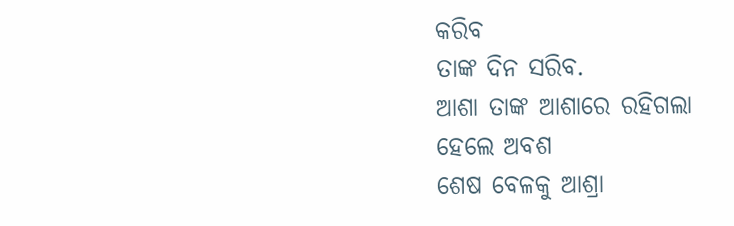କରିବ
ତାଙ୍କ ଦିନ ସରିବ.
ଆଶା ତାଙ୍କ ଆଶାରେ ରହିଗଲା
ହେଲେ ଅବଶ
ଶେଷ ବେଳକୁ ଆଶ୍ରା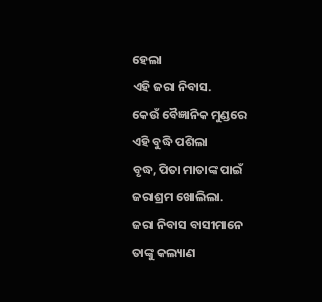ହେଲା
ଏହି ଜରା ନିବାସ.
କେଉଁ ବୈଜ୍ଞାନିକ ମୁଣ୍ଡରେ
ଏହି ବୁଦ୍ଧି ପଶିଲା
ବୃଦ୍ଧ, ପିତା ମାତାଙ୍କ ପାଇଁ
ଜରାଶ୍ରମ ଖୋଲିଲା.
ଜରା ନିବାସ ବାସୀମାନେ
ତାଙ୍କୁ କଲ୍ୟାଣ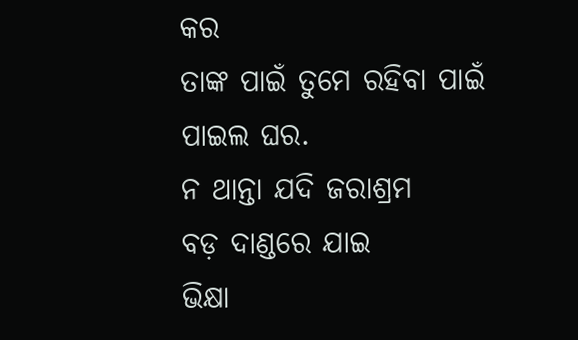କର
ତାଙ୍କ ପାଇଁ ତୁମେ ରହିବା ପାଇଁ
ପାଇଲ ଘର.
ନ ଥାନ୍ତା ଯଦି ଜରାଶ୍ରମ
ବଡ଼ ଦାଣ୍ଡରେ ଯାଇ
ଭିକ୍ଷା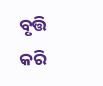ବୃତ୍ତି କରି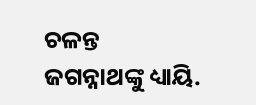ଚଳନ୍ତ
ଜଗନ୍ନାଥଙ୍କୁ ଧ୍ୟାୟି.